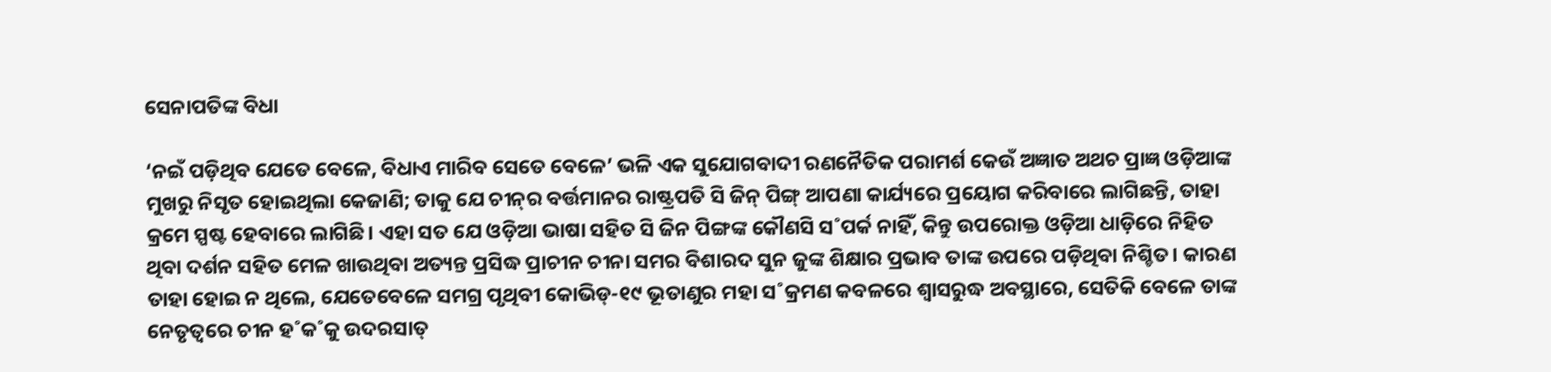ସେନାପତିଙ୍କ ବିଧା

‘ନଇଁ ପଡ଼ିଥିବ ଯେତେ ବେଳେ, ବିଧାଏ ମାରିବ ସେତେ ବେଳେ’ ଭଳି ଏକ ସୁଯୋଗବାଦୀ ରଣନୈତିକ ପରାମର୍ଶ କେଉଁ ଅଜ୍ଞାତ ଅଥଚ ପ୍ରାଜ୍ଞ ଓଡ଼ିଆଙ୍କ ମୁଖରୁ ନିସୃତ ହୋଇଥିଲା କେଜାଣି; ତାକୁ ଯେ ଚୀନ୍‌ର ବର୍ତ୍ତମାନର ରାଷ୍ଟ୍ରପତି ସି ଜିନ୍‌ ପିଙ୍ଗ୍‌ ଆପଣା କାର୍ଯ୍ୟରେ ପ୍ରୟୋଗ କରିବାରେ ଲାଗିଛନ୍ତି, ତାହା କ୍ରମେ ସ୍ପଷ୍ଟ ହେବାରେ ଲାଗିଛି। ଏହା ସତ ଯେ ଓଡ଼ିଆ ଭାଷା ସହିତ ସି ଜିନ ପିଙ୍ଗଙ୍କ କୌଣସି ସ˚ପର୍କ ନାହିଁ, କିନ୍ତୁ ଉପରୋକ୍ତ ଓଡ଼ିଆ ଧାଡ଼ିରେ ନିହିତ ଥିବା ଦର୍ଶନ ସହିତ ମେଳ ଖାଉଥିବା ଅତ୍ୟନ୍ତ ପ୍ରସିଦ୍ଧ ପ୍ରାଚୀନ ଚୀନା ସମର ବିଶାରଦ ସୁନ ଜୁଙ୍କ ଶିକ୍ଷାର ପ୍ରଭାବ ତାଙ୍କ ଉପରେ ପଡ଼ିଥିବା ନିଶ୍ଚିତ। କାରଣ ତାହା ହୋଇ ନ ଥିଲେ, ଯେତେବେଳେ ସମଗ୍ର ପୃଥିବୀ କୋଭିଡ୍‌-୧୯ ଭୂତାଣୁର ମହା ସ˚କ୍ରମଣ କବଳରେ ଶ୍ବାସରୁଦ୍ଧ ଅବସ୍ଥାରେ, ସେତିକି ବେଳେ ତାଙ୍କ ନେତୃତ୍ବରେ ଚୀନ ହ˚କ˚କୁ ଉଦରସାତ୍‌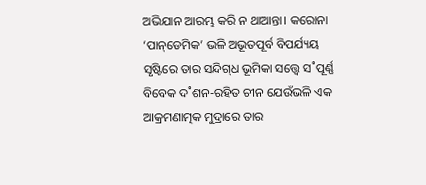ଅଭିଯାନ ଆରମ୍ଭ କରି ନ ଥାଆନ୍ତା। କରୋନା ‘ପାନ୍‌ଡେମିକ’ ଭଳି ଅଭୂତପୂର୍ବ ବିପର୍ଯ୍ୟୟ ସୃଷ୍ଟିରେ ତାର ସନ୍ଦିଗ୍‌ଧ ଭୂମିକା ସତ୍ତ୍ବେ ସ˚ପୂର୍ଣ୍ଣ ବିବେକ ଦ˚ଶନ-ରହିତ ଚୀନ ଯେଉଁଭଳି ଏକ ଆକ୍ରମଣାତ୍ମକ ମୁଦ୍ରାରେ ତାର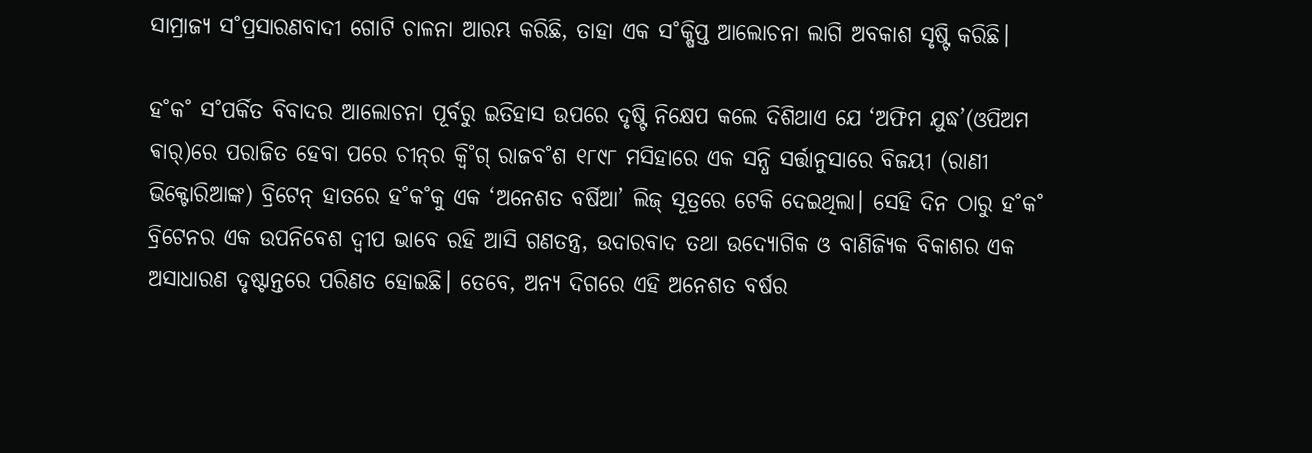ସାମ୍ରାଜ୍ୟ ସ˚ପ୍ରସାରଣବାଦୀ ଗୋଟି ଚାଳନା ଆରମ୍ଭ କରିଛି, ତାହା ଏକ ସ˚କ୍ଷିପ୍ତ ଆଲୋଚନା ଲାଗି ଅବକାଶ ସୃଷ୍ଟି କରିଛି।

ହ˚କ˚ ସ˚ପର୍କିତ ବିବାଦର ଆଲୋଚନା ପୂର୍ବରୁ ଇତିହାସ ଉପରେ ଦୃଷ୍ଟି ନିକ୍ଷେପ କଲେ ଦିଶିଥାଏ ଯେ ‘ଅଫିମ ଯୁଦ୍ଧ’(ଓପିଅମ ଵାର୍‌)ରେ ପରାଜିତ ହେବା ପରେ ଚୀନ୍‌ର କ୍ବି˚ଗ୍‌ ରାଜବ˚ଶ ୧୮୯୮ ମସିହାରେ ଏକ ସନ୍ଧି ସର୍ତ୍ତାନୁସାରେ ବିଜୟୀ (ରାଣୀ ଭିକ୍ଟୋରିଆଙ୍କ) ବ୍ରିଟେନ୍‌ ହାତରେ ହ˚କ˚କୁ ଏକ ‘ଅନେଶତ ବର୍ଷିଆ’ ଲିଜ୍‌ ସୂତ୍ରରେ ଟେକି ଦେଇଥିଲା। ସେହି ଦିନ ଠାରୁ ହ˚କ˚ ବ୍ରିଟେନର ଏକ ଉପନିବେଶ ଦ୍ବୀପ ଭାବେ ରହି ଆସି ଗଣତନ୍ତ୍ର, ଉଦାରବାଦ ତଥା ଉଦ୍ୟୋଗିକ ଓ ବାଣିଜ୍ୟିକ ବିକାଶର ଏକ ଅସାଧାରଣ ଦୃଷ୍ଟାନ୍ତରେ ପରିଣତ ହୋଇଛି। ତେବେ, ଅନ୍ୟ ଦିଗରେ ଏହି ଅନେଶତ ବର୍ଷର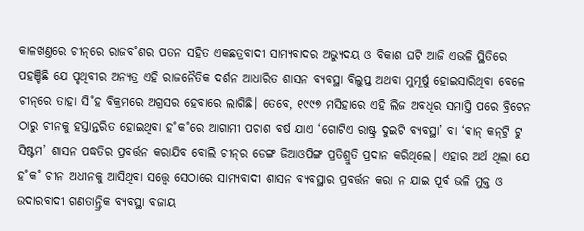କାଳଖଣ୍ତରେ ଚୀନ୍‌ରେ ରାଜବ˚ଶର ପତନ ସହିତ ଏକଛତ୍ରବାଦୀ ସାମ୍ୟବାଦର ଅଭ୍ୟୁଦୟ ଓ ବିକାଶ ଘଟି ଆଜି ଏଭଳି ସ୍ଥିତିରେ ପହଞ୍ଚିଛି ଯେ ପୃଥିବୀର ଅନ୍ୟତ୍ର ଏହି ରାଜନୈତିକ ଦର୍ଶନ ଆଧାରିତ ଶାସନ ବ୍ୟବସ୍ଥା ବିଲୁପ୍ତ ଅଥବା ମୁମୂର୍ଷୁ ହୋଇସାରିଥିବା ବେଳେ ଚୀନ୍‌ରେ ତାହା ସି˚ହ ବିକ୍ରମରେ ଅଗ୍ରସର ହେବାରେ ଲାଗିଛି। ତେବେ, ୧୯୯୭ ମସିହାରେ ଏହି ଲିଜ ଅବଧିର ସମାପ୍ତି ପରେ ବ୍ରିଟେନ ଠାରୁ ଚୀନକୁ ହସ୍ତାନ୍ତରିତ ହୋଇଥିବା ହ˚କ˚ରେ ଆଗାମୀ ପଚାଶ ବର୍ଷ ଯାଏ ‘ଗୋଟିଏ ରାଷ୍ଟ୍ର ଦୁଇଟି ବ୍ୟବସ୍ଥା’ ବା ‘ଵାନ୍‌ କନ୍‌ଟ୍ରି ଟୁ ସିଷ୍ଟମ’ ଶାସନ ପଦ୍ଧତିର ପ୍ରବର୍ତ୍ତନ କରାଯିବ ବୋଲି ଚୀନ୍‌ର ଡେଙ୍ଗ ଜିଆଓପିଙ୍ଗ ପ୍ରତିଶ୍ରୁତି ପ୍ରଦାନ କରିଥିଲେ। ଏହାର ଅର୍ଥ ଥିଲା ଯେ ହ˚କ˚ ଚୀନ ଅଧୀନକୁ ଆସିଥିବା ସତ୍ତ୍ବେ ସେଠାରେ ସାମ୍ୟବାଦୀ ଶାସନ ବ୍ୟବସ୍ଥାର ପ୍ରବର୍ତ୍ତନ କରା ନ ଯାଇ ପୂର୍ବ ଭଳି ମୁକ୍ତ ଓ ଉଦାରବାଦୀ ଗଣତାନ୍ତ୍ରିକ ବ୍ୟବସ୍ଥା ବଜାୟ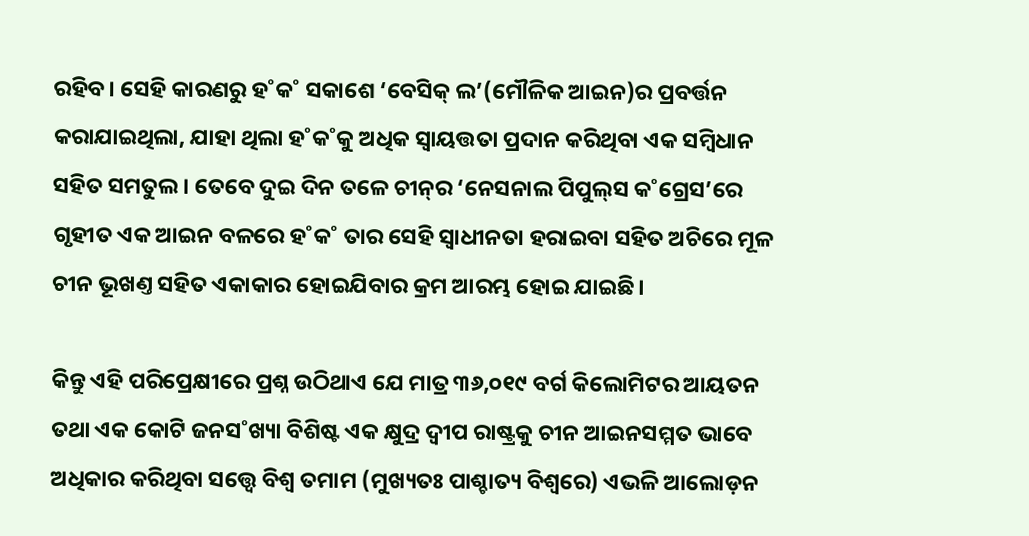ରହିବ। ସେହି କାରଣରୁ ହ˚କ˚ ସକାଶେ ‘ବେସିକ୍‌ ଲ’(ମୌଳିକ ଆଇନ)ର ପ୍ରବର୍ତ୍ତନ କରାଯାଇଥିଲା, ଯାହା ଥିଲା ହ˚କ˚କୁ ଅଧିକ ସ୍ବାୟତ୍ତତା ପ୍ରଦାନ କରିଥିବା ଏକ ସମ୍ବିଧାନ ସହିତ ସମତୁଲ। ତେବେ ଦୁଇ ଦିନ ତଳେ ଚୀନ୍‌ର ‘ନେସନାଲ ପିପୁଲ୍‌ସ କ˚ଗ୍ରେସ’ରେ ଗୃହୀତ ଏକ ଆଇନ ବଳରେ ହ˚କ˚ ତାର ସେହି ସ୍ବାଧୀନତା ହରାଇବା ସହିତ ଅଚିରେ ମୂଳ ଚୀନ ଭୂଖଣ୍ତ ସହିତ ଏକାକାର ହୋଇଯିବାର କ୍ରମ ଆରମ୍ଭ ହୋଇ ଯାଇଛି।

କିନ୍ତୁ ଏହି ପରିପ୍ରେକ୍ଷୀରେ ପ୍ରଶ୍ନ ଉଠିଥାଏ ଯେ ମାତ୍ର ୩୬,୦୧୯ ବର୍ଗ କିଲୋମିଟର ଆୟତନ ତଥା ଏକ କୋଟି ଜନସ˚ଖ୍ୟା ବିଶିଷ୍ଟ ଏକ କ୍ଷୁଦ୍ର ଦ୍ବୀପ ରାଷ୍ଟ୍ରକୁ ଚୀନ ଆଇନସମ୍ମତ ଭାବେ ଅଧିକାର କରିଥିବା ସତ୍ତ୍ବେ ବିଶ୍ବ ତମାମ (ମୁଖ୍ୟତଃ ପାଶ୍ଚାତ୍ୟ ବିଶ୍ବରେ) ଏଭଳି ଆଲୋଡ଼ନ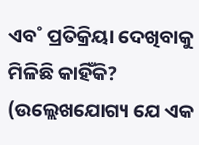ଏବ˚ ପ୍ରତିକ୍ରିୟା ଦେଖିବାକୁ ମିଳିଛି କାହିଁକି? (ଉଲ୍ଲେଖଯୋଗ୍ୟ ଯେ ଏକ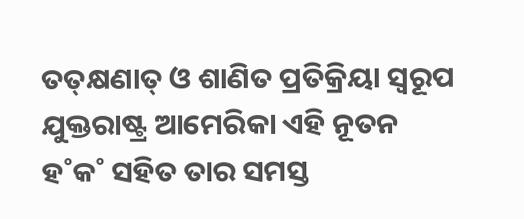ତତ୍‌କ୍ଷଣାତ୍‌ ଓ ଶାଣିତ ପ୍ରତିକ୍ରିୟା ସ୍ବରୂପ ଯୁକ୍ତରାଷ୍ଟ୍ର ଆମେରିକା ଏହି ନୂତନ ହ˚କ˚ ସହିତ ତାର ସମସ୍ତ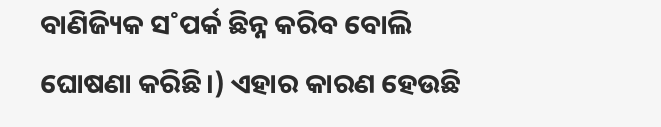ବାଣିଜ୍ୟିକ ସ˚ପର୍କ ଛିନ୍ନ କରିବ ବୋଲି ଘୋଷଣା କରିଛି।) ଏହାର କାରଣ ହେଉଛି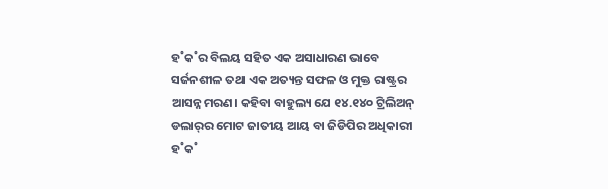ହ˚କ˚ର ବିଲୟ ସହିତ ଏକ ଅସାଧାରଣ ଭାବେ ସର୍ଜନଶୀଳ ତଥା ଏକ ଅତ୍ୟନ୍ତ ସଫଳ ଓ ମୁକ୍ତ ରାଷ୍ଟ୍ରର ଆସନ୍ନ ମରଣ। କହିବା ବାହୁଲ୍ୟ ଯେ ୧୪.୧୪୦ ଟ୍ରିଲିଅନ୍ ଡଲାର‌୍‌ର ମୋଟ ଜାତୀୟ ଆୟ ବା ଜିଡିପିର ଅଧିକାରୀ ହ˚କ˚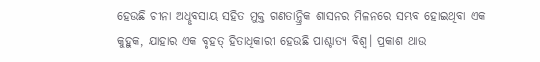ହେଉଛି ଚୀନା ଅଧୢବସାୟ ସହିତ ମୁକ୍ତ ଗଣତାନ୍ତ୍ରିକ ଶାସନର ମିଳନରେ ସମ୍ଭବ ‌ହୋଇଥିବା ଏକ କୁହୁକ, ଯାହାର ଏକ ବୃହତ୍‌ ହିତାଧିକାରୀ ହେଉଛି ପାଶ୍ଚାତ୍ୟ ବିଶ୍ବ। ପ୍ରକାଶ ଥାଉ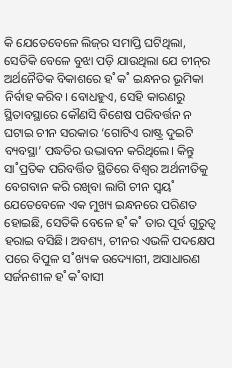କି ଯେତେବେଳେ ଲିଜ୍‌ର ସମାପ୍ତି ଘଟିଥିଲା, ସେତିକି ବେଳେ ବୁଝା ପଡ଼ି ଯାଉଥିଲା ଯେ ଚୀନ୍‌ର ଅର୍ଥନୈତିକ ବିକାଶରେ ହ˚କ˚ ଇନ୍ଧନର ଭୂମିକା ନିର୍ବାହ କରିବ। ବୋଧହୁଏ, ସେହି କାରଣରୁ ସ୍ଥିତାବସ୍ଥାରେ କୌଣସି ବିଶେଷ ପରିବର୍ତ୍ତନ ନ ଘଟାଇ ଚୀନ ସରକାର ‘ଗୋଟିଏ ରାଷ୍ଟ୍ର ଦୁଇଟି ବ୍ୟବସ୍ଥା’ ପଦ୍ଧତିର ଉଦ୍ଭାବନ କରିଥିଲେ। କିନ୍ତୁ ସା˚ପ୍ରତିକ ପରିବର୍ତ୍ତିତ ସ୍ଥିତିରେ ବିଶ୍ବର ଅର୍ଥନୀତିକୁ ବେଗବାନ କରି ରଖିବା ଲାଗି ଚୀନ ସ୍ବୟ˚ ଯେତେବେଳେ ଏକ ମୁଖ୍ୟ ଇନ୍ଧନରେ ପରିଣତ ହୋଇଛି, ସେତିକି ବେଳେ ହ˚କ˚ ତାର ପୂର୍ବ ଗୁରୁତ୍ବ ହରାଇ ବସିଛି। ଅବଶ୍ୟ, ଚୀନର ଏଭଳି ପଦକ୍ଷେପ ପରେ ବିପୁଳ ସ˚ଖ୍ୟକ ଉଦ୍ୟୋଗୀ, ଅସାଧାରଣ ସର୍ଜନଶୀଳ ହ˚କ˚ବାସୀ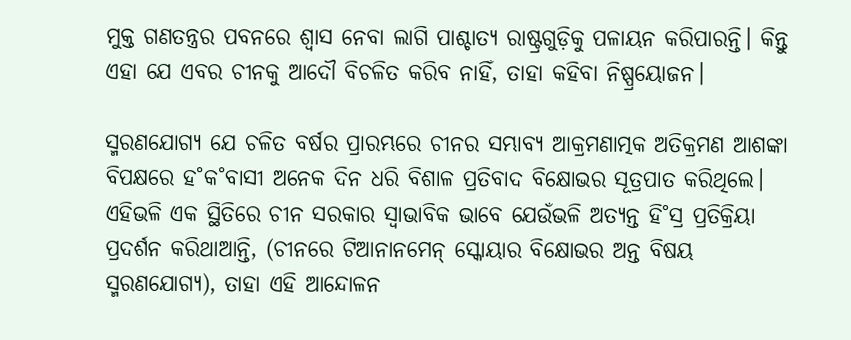ମୁକ୍ତ ଗଣତନ୍ତ୍ରର ପବନରେ ଶ୍ବାସ ନେବା ଲାଗି ପାଶ୍ଚାତ୍ୟ ରାଷ୍ଟ୍ରଗୁଡ଼ିକୁ ପଳାୟନ କରିପାରନ୍ତି। କିନ୍ତୁ ଏହା ଯେ ଏବର ଚୀନକୁ ଆଦୌ ବିଚଳିତ କରିବ ନାହିଁ, ତାହା କହିବା ନିଷ୍ପ୍ରୟୋଜନ।

ସ୍ମରଣଯୋଗ୍ୟ ଯେ ଚଳିତ ବର୍ଷର ପ୍ରାରମ୍ଭରେ ଚୀନର ସମ୍ଭାବ୍ୟ ଆକ୍ରମଣାତ୍ମକ ଅତିକ୍ରମଣ ଆଶଙ୍କା ବିପକ୍ଷରେ ହ˚କ˚ବାସୀ ଅନେକ ଦିନ ଧରି ବିଶାଳ ପ୍ରତିବାଦ ବିକ୍ଷୋଭର ସୂତ୍ରପାତ କରିଥିଲେ। ଏହିଭଳି ଏକ ସ୍ଥିତିରେ ଚୀନ ସରକାର ସ୍ବାଭାବିକ ଭାବେ ଯେଉଁଭଳି ଅତ୍ୟନ୍ତ ହି˚ସ୍ର ପ୍ରତିକ୍ରିୟା ପ୍ରଦର୍ଶନ କରିଥାଆନ୍ତି, (ଚୀନରେ ଟିଆନାନମେନ୍‌ ସ୍କୋୟାର ବିକ୍ଷୋଭର ଅନ୍ତ ବିଷୟ ସ୍ମରଣଯୋଗ୍ୟ), ତାହା ଏହି ଆନ୍ଦୋଳନ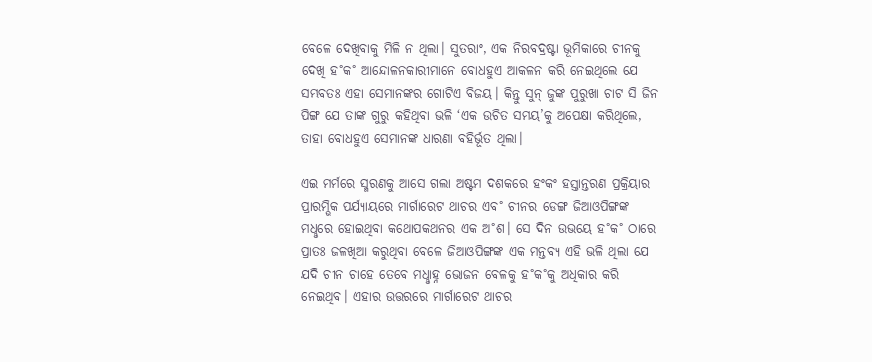ବେଳେ ଦେଖିବାକୁ ମିଳି ନ ଥିଲା। ସୁତରାଂ, ଏକ ନିରବଦ୍ରଷ୍ଟା ଭୂମିକାରେ ଚୀନକୁ ଦେଖି ହ˚କ˚ ଆନ୍ଦୋଳନକାରୀମାନେ ବୋଧହୁଏ ଆକଳନ କରି ନେଇଥିଲେ ଯେ ସମ୍ଭବତଃ ଏହା ସେମାନଙ୍କର ଗୋଟିଏ ବିଜୟ। କିନ୍ତୁ ସୁନ୍‌ ଜୁଙ୍କ ପୁରୁଖା ଚାଟ ସି ଜିନ ପିଙ୍ଗ ଯେ ତାଙ୍କ ଗୁରୁ କହିଥିବା ଭଳି ‘ଏକ ଉଚିତ ସମୟ’କୁ ଅପେକ୍ଷା କରିଥିଲେ, ତାହା ବୋଧହୁଏ ସେମାନଙ୍କ ଧାରଣା ବହିର୍ଭୂତ ଥିଲା।

ଏଇ ମର୍ମରେ ସ୍ମରଣକୁ ଆସେ ଗଲା ଅଷ୍ଟମ ଦଶକରେ ହଂକଂ ହସ୍ତାନ୍ତରଣ ପ୍ରକ୍ରିୟାର ପ୍ରାରମ୍ଭିକ ପର୍ଯ୍ୟାୟରେ ମାର୍ଗାରେଟ ଥାଚର ଏବ˚ ଚୀନର ଡେଙ୍ଗ ଜିଆଓପିଙ୍ଗଙ୍କ ମଧୢରେ ହୋଇଥିବା କଥୋପକଥନର ଏକ ଅ˚ଶ। ସେ ଦିନ ଉଭୟେ ହ˚କ˚ ଠାରେ ପ୍ରାତଃ ଜଳଖିଆ କରୁଥିବା ବେଳେ ଜିଆଓପିଙ୍ଗଙ୍କ ଏକ ମନ୍ତବ୍ୟ ଏହି ଭଳି ଥିଲା ଯେ ଯଦି ଚୀନ ଚାହେ ତେବେ ମଧୢାହ୍ନ ଭୋଜନ ବେଳକୁ ହ˚କ˚କୁ ଅଧିକାର କରି ନେଇଥିବ। ଏହାର ଉତ୍ତରରେ ମାର୍ଗାରେଟ ଥାଚର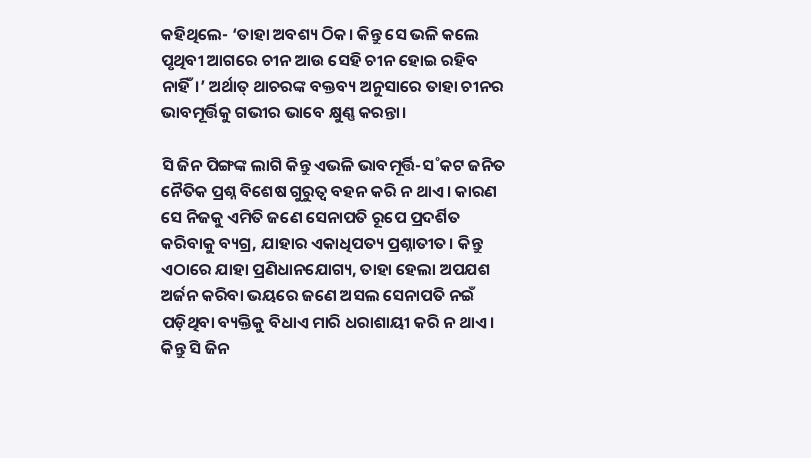କହିଥିଲେ- ‘ତାହା ଅବଶ୍ୟ ଠିକ। କିନ୍ତୁ ସେ ଭଳି କଲେ ପୃଥିବୀ ଆଗରେ ଚୀନ ଆଉ ସେହି ଚୀନ ହୋଇ ରହିବ ନାହିଁ।’ ଅର୍ଥାତ୍‌ ଥାଚରଙ୍କ ବକ୍ତବ୍ୟ ଅନୁସାରେ ତାହା ଚୀନର ଭାବମୂର୍ତ୍ତିକୁ ଗଭୀର ଭାବେ କ୍ଷୁଣ୍ଣ କରନ୍ତା।

ସି ଜିନ ପିଙ୍ଗଙ୍କ ଲାଗି କିନ୍ତୁ ଏଭଳି ଭାବମୂର୍ତ୍ତି-ସ˚କଟ ଜନିତ ନୈତିକ ପ୍ରଶ୍ନ ବିଶେଷ ଗୁରୁତ୍ବ ବହନ କରି ନ ଥାଏ। କାରଣ ସେ ନିଜକୁ ଏମିତି ଜଣେ ସେନାପତି ରୂପେ ପ୍ରଦର୍ଶିତ କରିବାକୁ ବ୍ୟଗ୍ର, ଯାହାର ଏକାଧିପତ୍ୟ ପ୍ରଶ୍ନାତୀତ। କିନ୍ତୁ ଏଠାରେ ଯାହା ପ୍ରଣିଧାନଯୋଗ୍ୟ, ତାହା ହେଲା ଅପଯଶ ଅର୍ଜନ କରିବା ଭୟରେ ଜଣେ ଅସଲ ସେନାପତି ନଇଁ ପଡ଼ିଥିବା ବ୍ୟକ୍ତିକୁ ବିଧାଏ ମାରି ଧରାଶାୟୀ କରି ନ ଥାଏ। କିନ୍ତୁ ସି ଜିନ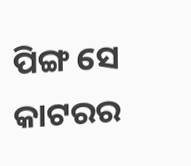ପିଙ୍ଗ ସେ କାଟରର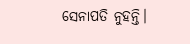ସେନାପତି ନୁହନ୍ତି।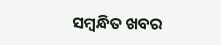ସମ୍ବନ୍ଧିତ ଖବର